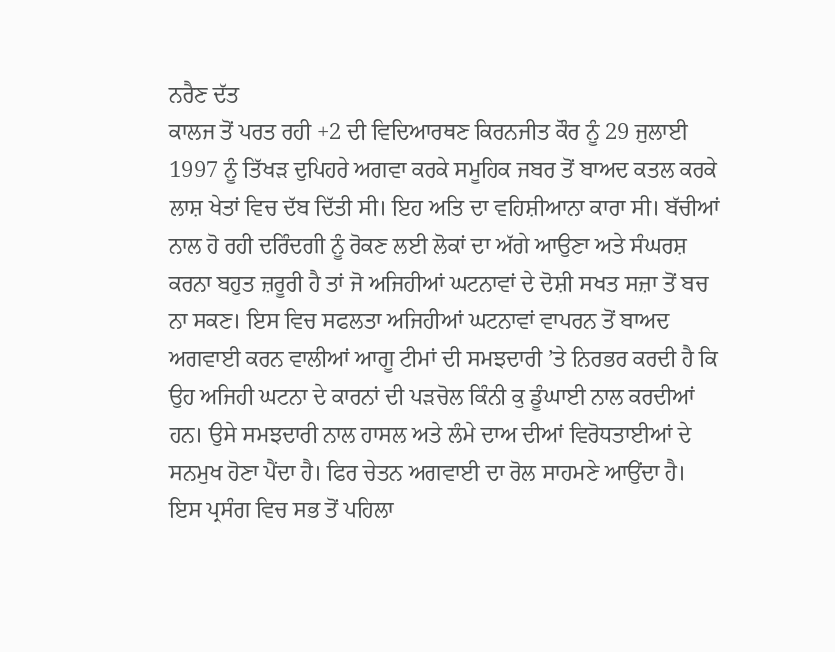ਨਰੈਣ ਦੱਤ
ਕਾਲਜ ਤੋਂ ਪਰਤ ਰਹੀ +2 ਦੀ ਵਿਦਿਆਰਥਣ ਕਿਰਨਜੀਤ ਕੌਰ ਨੂੰ 29 ਜੁਲਾਈ 1997 ਨੂੰ ਤਿੱਖੜ ਦੁਪਿਹਰੇ ਅਗਵਾ ਕਰਕੇ ਸਮੂਹਿਕ ਜਬਰ ਤੋਂ ਬਾਅਦ ਕਤਲ ਕਰਕੇ ਲਾਸ਼ ਖੇਤਾਂ ਵਿਚ ਦੱਬ ਦਿੱਤੀ ਸੀ। ਇਹ ਅਤਿ ਦਾ ਵਹਿਸ਼ੀਆਨਾ ਕਾਰਾ ਸੀ। ਬੱਚੀਆਂ ਨਾਲ ਹੋ ਰਹੀ ਦਰਿੰਦਗੀ ਨੂੰ ਰੋਕਣ ਲਈ ਲੋਕਾਂ ਦਾ ਅੱਗੇ ਆਉਣਾ ਅਤੇ ਸੰਘਰਸ਼ ਕਰਨਾ ਬਹੁਤ ਜ਼ਰੂਰੀ ਹੈ ਤਾਂ ਜੋ ਅਜਿਹੀਆਂ ਘਟਨਾਵਾਂ ਦੇ ਦੋਸ਼ੀ ਸਖਤ ਸਜ਼ਾ ਤੋਂ ਬਚ ਨਾ ਸਕਣ। ਇਸ ਵਿਚ ਸਫਲਤਾ ਅਜਿਹੀਆਂ ਘਟਨਾਵਾਂ ਵਾਪਰਨ ਤੋਂ ਬਾਅਦ ਅਗਵਾਈ ਕਰਨ ਵਾਲੀਆਂ ਆਗੂ ਟੀਮਾਂ ਦੀ ਸਮਝਦਾਰੀ ’ਤੇ ਨਿਰਭਰ ਕਰਦੀ ਹੈ ਕਿ ਉਹ ਅਜਿਹੀ ਘਟਨਾ ਦੇ ਕਾਰਨਾਂ ਦੀ ਪੜਚੋਲ ਕਿੰਨੀ ਕੁ ਡੂੰਘਾਈ ਨਾਲ ਕਰਦੀਆਂ ਹਨ। ਉਸੇ ਸਮਝਦਾਰੀ ਨਾਲ ਹਾਸਲ ਅਤੇ ਲੰਮੇ ਦਾਅ ਦੀਆਂ ਵਿਰੋਧਤਾਈਆਂ ਦੇ ਸਨਮੁਖ ਹੋਣਾ ਪੈਂਦਾ ਹੈ। ਫਿਰ ਚੇਤਨ ਅਗਵਾਈ ਦਾ ਰੋਲ ਸਾਹਮਣੇ ਆਉਂਦਾ ਹੈ।
ਇਸ ਪ੍ਰਸੰਗ ਵਿਚ ਸਭ ਤੋਂ ਪਹਿਲਾ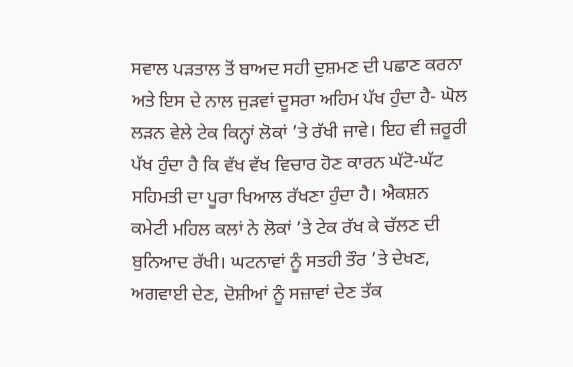ਸਵਾਲ ਪੜਤਾਲ ਤੋਂ ਬਾਅਦ ਸਹੀ ਦੁਸ਼ਮਣ ਦੀ ਪਛਾਣ ਕਰਨਾ ਅਤੇ ਇਸ ਦੇ ਨਾਲ ਜੁੜਵਾਂ ਦੂਸਰਾ ਅਹਿਮ ਪੱਖ ਹੁੰਦਾ ਹੈ- ਘੋਲ ਲੜਨ ਵੇਲੇ ਟੇਕ ਕਿਨ੍ਹਾਂ ਲੋਕਾਂ ’ਤੇ ਰੱਖੀ ਜਾਵੇ। ਇਹ ਵੀ ਜ਼ਰੂਰੀ ਪੱਖ ਹੁੰਦਾ ਹੈ ਕਿ ਵੱਖ ਵੱਖ ਵਿਚਾਰ ਹੋਣ ਕਾਰਨ ਘੱਟੋ-ਘੱਟ ਸਹਿਮਤੀ ਦਾ ਪੂਰਾ ਖਿਆਲ ਰੱਖਣਾ ਹੁੰਦਾ ਹੈ। ਐਕਸ਼ਨ ਕਮੇਟੀ ਮਹਿਲ ਕਲਾਂ ਨੇ ਲੋਕਾਂ ’ਤੇ ਟੇਕ ਰੱਖ ਕੇ ਚੱਲਣ ਦੀ ਬੁਨਿਆਦ ਰੱਖੀ। ਘਟਨਾਵਾਂ ਨੂੰ ਸਤਹੀ ਤੌਰ ’ਤੇ ਦੇਖਣ, ਅਗਵਾਈ ਦੇਣ, ਦੋਸ਼ੀਆਂ ਨੂੰ ਸਜ਼ਾਵਾਂ ਦੇਣ ਤੱਕ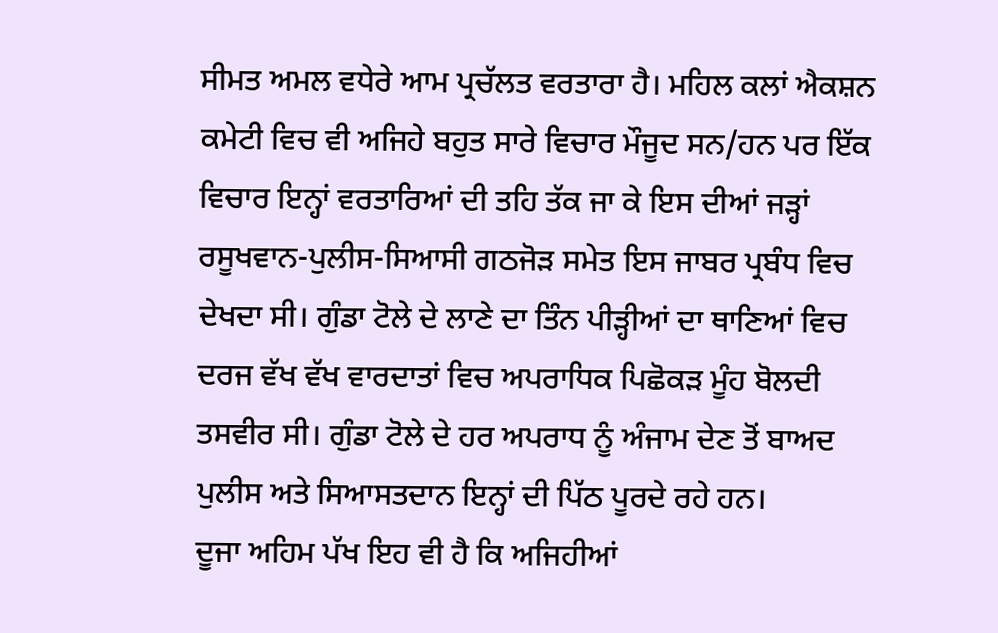ਸੀਮਤ ਅਮਲ ਵਧੇਰੇ ਆਮ ਪ੍ਰਚੱਲਤ ਵਰਤਾਰਾ ਹੈ। ਮਹਿਲ ਕਲਾਂ ਐਕਸ਼ਨ ਕਮੇਟੀ ਵਿਚ ਵੀ ਅਜਿਹੇ ਬਹੁਤ ਸਾਰੇ ਵਿਚਾਰ ਮੌਜੂਦ ਸਨ/ਹਨ ਪਰ ਇੱਕ ਵਿਚਾਰ ਇਨ੍ਹਾਂ ਵਰਤਾਰਿਆਂ ਦੀ ਤਹਿ ਤੱਕ ਜਾ ਕੇ ਇਸ ਦੀਆਂ ਜੜ੍ਹਾਂ ਰਸੂਖਵਾਨ-ਪੁਲੀਸ-ਸਿਆਸੀ ਗਠਜੋੜ ਸਮੇਤ ਇਸ ਜਾਬਰ ਪ੍ਰਬੰਧ ਵਿਚ ਦੇਖਦਾ ਸੀ। ਗੁੰਡਾ ਟੋਲੇ ਦੇ ਲਾਣੇ ਦਾ ਤਿੰਨ ਪੀੜ੍ਹੀਆਂ ਦਾ ਥਾਣਿਆਂ ਵਿਚ ਦਰਜ ਵੱਖ ਵੱਖ ਵਾਰਦਾਤਾਂ ਵਿਚ ਅਪਰਾਧਿਕ ਪਿਛੋਕੜ ਮੂੰਹ ਬੋਲਦੀ ਤਸਵੀਰ ਸੀ। ਗੁੰਡਾ ਟੋਲੇ ਦੇ ਹਰ ਅਪਰਾਧ ਨੂੰ ਅੰਜਾਮ ਦੇਣ ਤੋਂ ਬਾਅਦ ਪੁਲੀਸ ਅਤੇ ਸਿਆਸਤਦਾਨ ਇਨ੍ਹਾਂ ਦੀ ਪਿੱਠ ਪੂਰਦੇ ਰਹੇ ਹਨ।
ਦੂਜਾ ਅਹਿਮ ਪੱਖ ਇਹ ਵੀ ਹੈ ਕਿ ਅਜਿਹੀਆਂ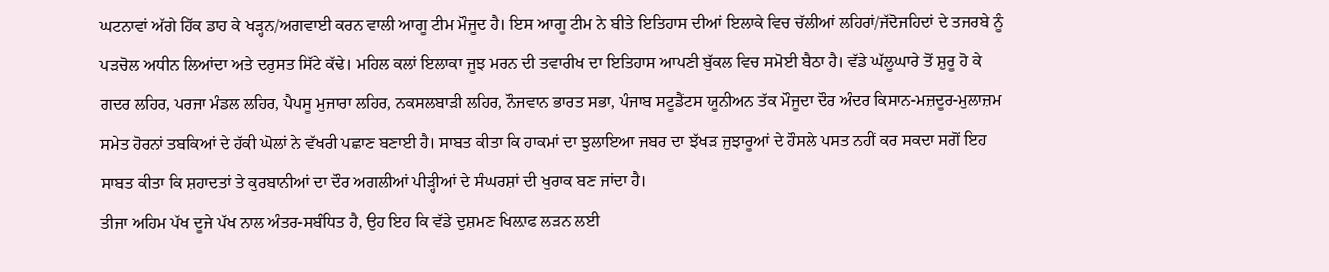ਘਟਨਾਵਾਂ ਅੱਗੇ ਹਿੱਕ ਡਾਹ ਕੇ ਖੜ੍ਹਨ/ਅਗਵਾਈ ਕਰਨ ਵਾਲੀ ਆਗੂ ਟੀਮ ਮੌਜੂਦ ਹੈ। ਇਸ ਆਗੂ ਟੀਮ ਨੇ ਬੀਤੇ ਇਤਿਹਾਸ ਦੀਆਂ ਇਲਾਕੇ ਵਿਚ ਚੱਲੀਆਂ ਲਹਿਰਾਂ/ਜੱਦੋਜਹਿਦਾਂ ਦੇ ਤਜਰਬੇ ਨੂੰ ਪੜਚੋਲ ਅਧੀਨ ਲਿਆਂਦਾ ਅਤੇ ਦਰੁਸਤ ਸਿੱਟੇ ਕੱਢੇ। ਮਹਿਲ ਕਲਾਂ ਇਲਾਕਾ ਜੂਝ ਮਰਨ ਦੀ ਤਵਾਰੀਖ ਦਾ ਇਤਿਹਾਸ ਆਪਣੀ ਬੁੱਕਲ ਵਿਚ ਸਮੋਈ ਬੈਠਾ ਹੈ। ਵੱਡੇ ਘੱਲੂਘਾਰੇ ਤੋਂ ਸ਼ੁਰੂ ਹੋ ਕੇ ਗਦਰ ਲਹਿਰ, ਪਰਜਾ ਮੰਡਲ ਲਹਿਰ, ਪੈਪਸੂ ਮੁਜਾਰਾ ਲਹਿਰ, ਨਕਸਲਬਾੜੀ ਲਹਿਰ, ਨੌਜਵਾਨ ਭਾਰਤ ਸਭਾ, ਪੰਜਾਬ ਸਟੂਡੈਂਟਸ ਯੂਨੀਅਨ ਤੱਕ ਮੌਜੂਦਾ ਦੌਰ ਅੰਦਰ ਕਿਸਾਨ-ਮਜ਼ਦੂਰ-ਮੁਲਾਜ਼ਮ ਸਮੇਤ ਹੋਰਨਾਂ ਤਬਕਿਆਂ ਦੇ ਹੱਕੀ ਘੋਲਾਂ ਨੇ ਵੱਖਰੀ ਪਛਾਣ ਬਣਾਈ ਹੈ। ਸਾਬਤ ਕੀਤਾ ਕਿ ਹਾਕਮਾਂ ਦਾ ਝੁਲਾਇਆ ਜਬਰ ਦਾ ਝੱਖੜ ਜੁਝਾਰੂਆਂ ਦੇ ਹੌਸਲੇ ਪਸਤ ਨਹੀਂ ਕਰ ਸਕਦਾ ਸਗੋਂ ਇਹ ਸਾਬਤ ਕੀਤਾ ਕਿ ਸ਼ਹਾਦਤਾਂ ਤੇ ਕੁਰਬਾਨੀਆਂ ਦਾ ਦੌਰ ਅਗਲੀਆਂ ਪੀੜ੍ਹੀਆਂ ਦੇ ਸੰਘਰਸ਼ਾਂ ਦੀ ਖੁਰਾਕ ਬਣ ਜਾਂਦਾ ਹੈ।
ਤੀਜਾ ਅਹਿਮ ਪੱਖ ਦੂਜੇ ਪੱਖ ਨਾਲ ਅੰਤਰ-ਸਬੰਧਿਤ ਹੈ, ਉਹ ਇਹ ਕਿ ਵੱਡੇ ਦੁਸ਼ਮਣ ਖਿਲ਼ਾਫ ਲੜਨ ਲਈ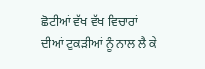ਛੋਟੀਆਂ ਵੱਖ ਵੱਖ ਵਿਚਾਰਾਂ ਦੀਆਂ ਟੁਕੜੀਆਂ ਨੂੰ ਨਾਲ ਲੈ ਕੇ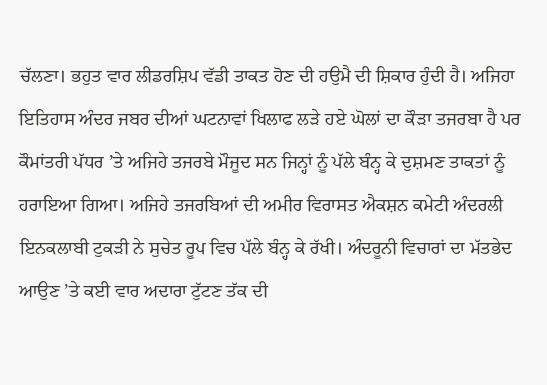ਚੱਲਣਾ। ਭਹੁਤ ਵਾਰ ਲੀਡਰਸ਼ਿਪ ਵੱਡੀ ਤਾਕਤ ਹੋਣ ਦੀ ਹਉਮੈ ਦੀ ਸ਼ਿਕਾਰ ਹੁੰਦੀ ਹੈ। ਅਜਿਹਾ ਇਤਿਹਾਸ ਅੰਦਰ ਜਬਰ ਦੀਆਂ ਘਟਨਾਵਾਂ ਖਿਲਾਫ ਲੜੇ ਹਏ ਘੋਲਾਂ ਦਾ ਕੌੜਾ ਤਜਰਬਾ ਹੈ ਪਰ ਕੌਮਾਂਤਰੀ ਪੱਧਰ ’ਤੇ ਅਜਿਹੇ ਤਜਰਬੇ ਮੌਜੂਦ ਸਨ ਜਿਨ੍ਹਾਂ ਨੂੰ ਪੱਲੇ ਬੰਨ੍ਹ ਕੇ ਦੁਸ਼ਮਣ ਤਾਕਤਾਂ ਨੂੰ ਹਰਾਇਆ ਗਿਆ। ਅਜਿਹੇ ਤਜਰਬਿਆਂ ਦੀ ਅਮੀਰ ਵਿਰਾਸਤ ਐਕਸ਼ਨ ਕਮੇਟੀ ਅੰਦਰਲੀ ਇਨਕਲਾਬੀ ਟੁਕੜੀ ਨੇ ਸੁਚੇਤ ਰੂਪ ਵਿਚ ਪੱਲੇ ਬੰਨ੍ਹ ਕੇ ਰੱਖੀ। ਅੰਦਰੂਨੀ ਵਿਚਾਰਾਂ ਦਾ ਮੱਤਭੇਦ ਆਉਣ ’ਤੇ ਕਈ ਵਾਰ ਅਦਾਰਾ ਟੁੱਟਣ ਤੱਕ ਦੀ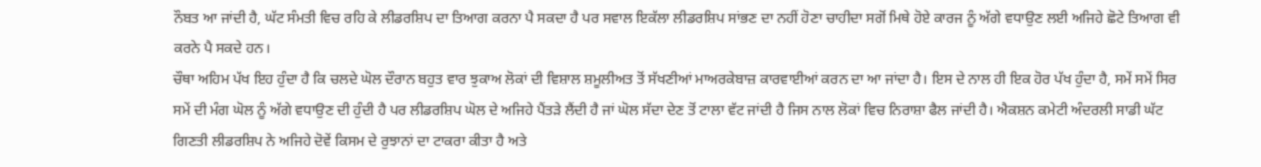ਨੌਬਤ ਆ ਜਾਂਦੀ ਹੈ, ਘੱਟ ਸੰਮਤੀ ਵਿਚ ਰਹਿ ਕੇ ਲੀਡਰਸ਼ਿਪ ਦਾ ਤਿਆਗ ਕਰਨਾ ਪੈ ਸਕਦਾ ਹੈ ਪਰ ਸਵਾਲ ਇਕੱਲਾ ਲੀਡਰਸ਼ਿਪ ਸਾਂਭਣ ਦਾ ਨਹੀਂ ਹੋਣਾ ਚਾਹੀਦਾ ਸਗੋਂ ਮਿਥੇ ਹੋਏ ਕਾਰਜ ਨੂੰ ਅੱਗੇ ਵਧਾਉਣ ਲਈ ਅਜਿਹੇ ਛੋਟੇ ਤਿਆਗ ਵੀ ਕਰਨੇ ਪੈ ਸਕਦੇ ਹਨ।
ਚੌਥਾ ਅਹਿਮ ਪੱਖ ਇਹ ਹੁੰਦਾ ਹੈ ਕਿ ਚਲਦੇ ਘੋਲ ਦੌਰਾਨ ਬਹੁਤ ਵਾਰ ਝੁਕਾਅ ਲੋਕਾਂ ਦੀ ਵਿਸ਼ਾਲ ਸ਼ਮੂਲੀਅਤ ਤੋਂ ਸੱਖਣੀਆਂ ਮਾਅਰਕੇਬਾਜ਼ ਕਾਰਵਾਈਆਂ ਕਰਨ ਦਾ ਆ ਜਾਂਦਾ ਹੈ। ਇਸ ਦੇ ਨਾਲ ਹੀ ਇਕ ਹੋਰ ਪੱਖ ਹੁੰਦਾ ਹੈ, ਸਮੇਂ ਸਮੇਂ ਸਿਰ ਸਮੇਂ ਦੀ ਮੰਗ ਘੋਲ ਨੂੰ ਅੱਗੇ ਵਧਾਉਣ ਦੀ ਹੁੰਦੀ ਹੈ ਪਰ ਲੀਡਰਸ਼ਿਪ ਘੋਲ ਦੇ ਅਜਿਹੇ ਪੈਂਤੜੇ ਲੈਂਦੀ ਹੈ ਜਾਂ ਘੋਲ ਸੱਦਾ ਦੇਣ ਤੋਂ ਟਾਲਾ ਵੱਟ ਜਾਂਦੀ ਹੈ ਜਿਸ ਨਾਲ ਲੋਕਾਂ ਵਿਚ ਨਿਰਾਸ਼ਾ ਫੈਲ ਜਾਂਦੀ ਹੈ। ਐਕਸ਼ਨ ਕਮੇਟੀ ਅੰਦਰਲੀ ਸਾਡੀ ਘੱਟ ਗਿਣਤੀ ਲੀਡਰਸ਼ਿਪ ਨੇ ਅਜਿਹੇ ਦੋਵੇਂ ਕਿਸਮ ਦੇ ਰੁਝਾਨਾਂ ਦਾ ਟਾਕਰਾ ਕੀਤਾ ਹੈ ਅਤੇ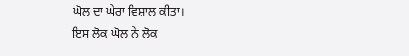ਘੋਲ ਦਾ ਘੇਰਾ ਵਿਸ਼ਾਲ ਕੀਤਾ।
ਇਸ ਲੋਕ ਘੋਲ ਨੇ ਲੋਕ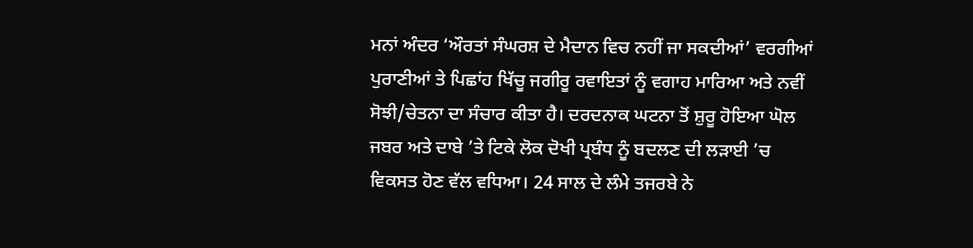ਮਨਾਂ ਅੰਦਰ ‘ਔਰਤਾਂ ਸੰਘਰਸ਼ ਦੇ ਮੈਦਾਨ ਵਿਚ ਨਹੀਂ ਜਾ ਸਕਦੀਆਂ’ ਵਰਗੀਆਂ ਪੁਰਾਣੀਆਂ ਤੇ ਪਿਛਾਂਹ ਖਿੱਚੂ ਜਗੀਰੂ ਰਵਾਇਤਾਂ ਨੂੰ ਵਗਾਹ ਮਾਰਿਆ ਅਤੇ ਨਵੀਂ ਸੋਝੀ/ਚੇਤਨਾ ਦਾ ਸੰਚਾਰ ਕੀਤਾ ਹੈ। ਦਰਦਨਾਕ ਘਟਨਾ ਤੋਂ ਸ਼ੁਰੂ ਹੋਇਆ ਘੋਲ ਜਬਰ ਅਤੇ ਦਾਬੇ ’ਤੇ ਟਿਕੇ ਲੋਕ ਦੋਖੀ ਪ੍ਰਬੰਧ ਨੂੰ ਬਦਲਣ ਦੀ ਲੜਾਈ ’ਚ ਵਿਕਸਤ ਹੋਣ ਵੱਲ ਵਧਿਆ। 24 ਸਾਲ ਦੇ ਲੰਮੇ ਤਜਰਬੇ ਨੇ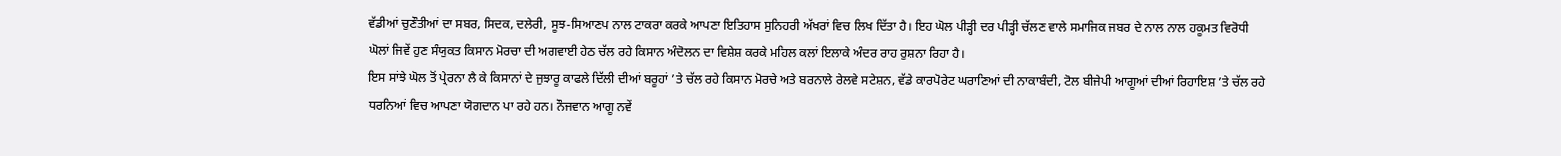ਵੱਡੀਆਂ ਚੁਣੌਤੀਆਂ ਦਾ ਸਬਰ, ਸਿਦਕ, ਦਲੇਰੀ, ਸੂਝ-ਸਿਆਣਪ ਨਾਲ ਟਾਕਰਾ ਕਰਕੇ ਆਪਣਾ ਇਤਿਹਾਸ ਸੁਨਿਹਰੀ ਅੱਖਰਾਂ ਵਿਚ ਲਿਖ ਦਿੱਤਾ ਹੈ। ਇਹ ਘੋਲ ਪੀੜ੍ਹੀ ਦਰ ਪੀੜ੍ਹੀ ਚੱਲਣ ਵਾਲੇ ਸਮਾਜਿਕ ਜਬਰ ਦੇ ਨਾਲ ਨਾਲ ਹਕੂਮਤ ਵਿਰੋਧੀ ਘੋਲਾਂ ਜਿਵੇਂ ਹੁਣ ਸੰਯੁਕਤ ਕਿਸਾਨ ਮੋਰਚਾ ਦੀ ਅਗਵਾਈ ਹੇਠ ਚੱਲ ਰਹੇ ਕਿਸਾਨ ਅੰਦੋਲਨ ਦਾ ਵਿਸ਼ੇਸ਼ ਕਰਕੇ ਮਹਿਲ ਕਲਾਂ ਇਲਾਕੇ ਅੰਦਰ ਰਾਹ ਰੁਸ਼ਨਾ ਰਿਹਾ ਹੈ।
ਇਸ ਸਾਂਝੇ ਘੋਲ ਤੋਂ ਪ੍ਰੇਰਨਾ ਲੈ ਕੇ ਕਿਸਾਨਾਂ ਦੇ ਜੁਝਾਰੂ ਕਾਫਲੇ ਦਿੱਲੀ ਦੀਆਂ ਬਰੂਹਾਂ ’ਤੇ ਚੱਲ ਰਹੇ ਕਿਸਾਨ ਮੋਰਚੇ ਅਤੇ ਬਰਨਾਲੇ ਰੇਲਵੇ ਸਟੇਸ਼ਨ, ਵੱਡੇ ਕਾਰਪੋਰੇਟ ਘਰਾਣਿਆਂ ਦੀ ਨਾਕਾਬੰਦੀ, ਟੋਲ ਬੀਜੇਪੀ ਆਗੂਆਂ ਦੀਆਂ ਰਿਹਾਇਸ਼ ’ਤੇ ਚੱਲ ਰਹੇ ਧਰਨਿਆਂ ਵਿਚ ਆਪਣਾ ਯੋਗਦਾਨ ਪਾ ਰਹੇ ਹਨ। ਨੌਜਵਾਨ ਆਗੂ ਨਵੇਂ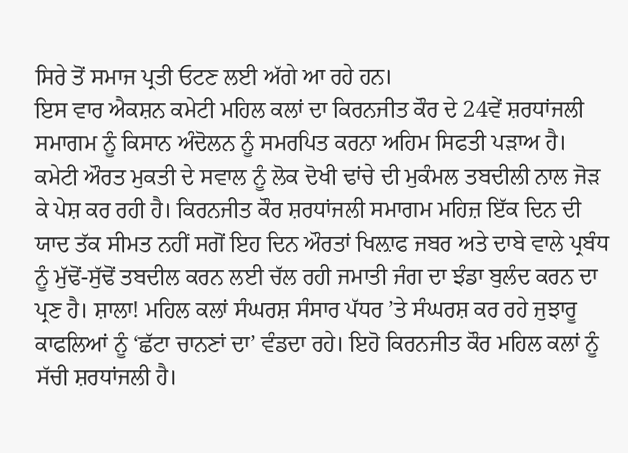ਸਿਰੇ ਤੋਂ ਸਮਾਜ ਪ੍ਰਤੀ ਓਟਣ ਲਈ ਅੱਗੇ ਆ ਰਹੇ ਹਨ।
ਇਸ ਵਾਰ ਐਕਸ਼ਨ ਕਮੇਟੀ ਮਹਿਲ ਕਲਾਂ ਦਾ ਕਿਰਨਜੀਤ ਕੌਰ ਦੇ 24ਵੇਂ ਸ਼ਰਧਾਂਜਲੀ ਸਮਾਗਮ ਨੂੰ ਕਿਸਾਨ ਅੰਦੋਲਨ ਨੂੰ ਸਮਰਪਿਤ ਕਰਨਾ ਅਹਿਮ ਸਿਫਤੀ ਪੜਾਅ ਹੈ। ਕਮੇਟੀ ਔਰਤ ਮੁਕਤੀ ਦੇ ਸਵਾਲ ਨੂੰ ਲੋਕ ਦੋਖੀ ਢਾਂਚੇ ਦੀ ਮੁਕੰਮਲ ਤਬਦੀਲੀ ਨਾਲ ਜੋੜ ਕੇ ਪੇਸ਼ ਕਰ ਰਹੀ ਹੈ। ਕਿਰਨਜੀਤ ਕੌਰ ਸ਼ਰਧਾਂਜਲੀ ਸਮਾਗਮ ਮਹਿਜ਼ ਇੱਕ ਦਿਨ ਦੀ ਯਾਦ ਤੱਕ ਸੀਮਤ ਨਹੀਂ ਸਗੋਂ ਇਹ ਦਿਨ ਔਰਤਾਂ ਖਿਲ਼ਾਫ ਜਬਰ ਅਤੇ ਦਾਬੇ ਵਾਲੇ ਪ੍ਰਬੰਧ ਨੂੰ ਮੁੱਢੋਂ-ਸੁੱਢੋਂ ਤਬਦੀਲ ਕਰਨ ਲਈ ਚੱਲ ਰਹੀ ਜਮਾਤੀ ਜੰਗ ਦਾ ਝੰਡਾ ਬੁਲੰਦ ਕਰਨ ਦਾ ਪ੍ਰਣ ਹੈ। ਸ਼ਾਲਾ! ਮਹਿਲ ਕਲਾਂ ਸੰਘਰਸ਼ ਸੰਸਾਰ ਪੱਧਰ ’ਤੇ ਸੰਘਰਸ਼ ਕਰ ਰਹੇ ਜੁਝਾਰੂ ਕਾਫਲਿਆਂ ਨੂੰ ‘ਛੱਟਾ ਚਾਨਣਾਂ ਦਾ’ ਵੰਡਦਾ ਰਹੇ। ਇਹੋ ਕਿਰਨਜੀਤ ਕੌਰ ਮਹਿਲ ਕਲਾਂ ਨੂੰ ਸੱਚੀ ਸ਼ਰਧਾਂਜਲੀ ਹੈ।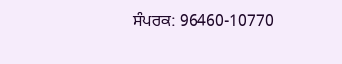ਸੰਪਰਕ: 96460-10770